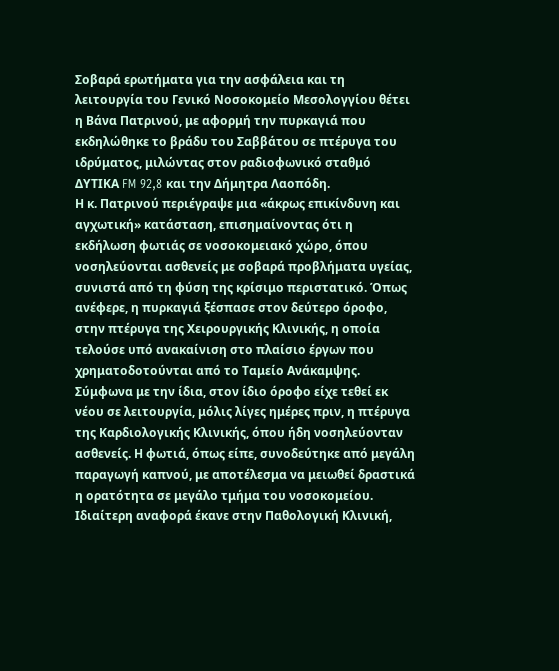Σοβαρά ερωτήματα για την ασφάλεια και τη λειτουργία του Γενικό Νοσοκομείο Μεσολογγίου θέτει η Βάνα Πατρινού, με αφορμή την πυρκαγιά που εκδηλώθηκε το βράδυ του Σαββάτου σε πτέρυγα του ιδρύματος, μιλώντας στον ραδιοφωνικό σταθμό ΔΥΤΙΚΑ FM 92,8 και την Δήμητρα Λαοπόδη.
Η κ. Πατρινού περιέγραψε μια «άκρως επικίνδυνη και αγχωτική» κατάσταση, επισημαίνοντας ότι η εκδήλωση φωτιάς σε νοσοκομειακό χώρο, όπου νοσηλεύονται ασθενείς με σοβαρά προβλήματα υγείας, συνιστά από τη φύση της κρίσιμο περιστατικό. Όπως ανέφερε, η πυρκαγιά ξέσπασε στον δεύτερο όροφο, στην πτέρυγα της Χειρουργικής Κλινικής, η οποία τελούσε υπό ανακαίνιση στο πλαίσιο έργων που χρηματοδοτούνται από το Ταμείο Ανάκαμψης.
Σύμφωνα με την ίδια, στον ίδιο όροφο είχε τεθεί εκ νέου σε λειτουργία, μόλις λίγες ημέρες πριν, η πτέρυγα της Καρδιολογικής Κλινικής, όπου ήδη νοσηλεύονταν ασθενείς. Η φωτιά, όπως είπε, συνοδεύτηκε από μεγάλη παραγωγή καπνού, με αποτέλεσμα να μειωθεί δραστικά η ορατότητα σε μεγάλο τμήμα του νοσοκομείου.
Ιδιαίτερη αναφορά έκανε στην Παθολογική Κλινική,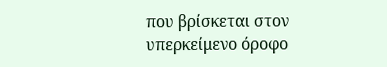που βρίσκεται στον υπερκείμενο όροφο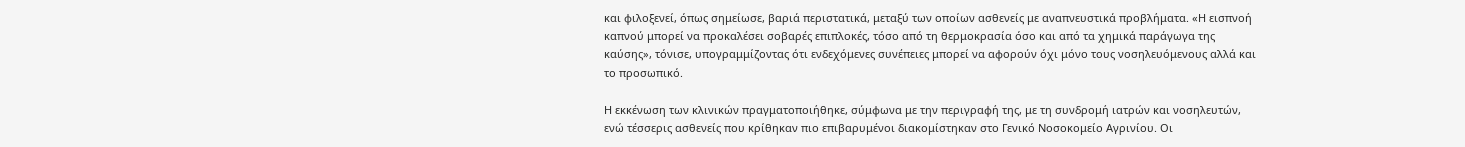και φιλοξενεί, όπως σημείωσε, βαριά περιστατικά, μεταξύ των οποίων ασθενείς με αναπνευστικά προβλήματα. «Η εισπνοή καπνού μπορεί να προκαλέσει σοβαρές επιπλοκές, τόσο από τη θερμοκρασία όσο και από τα χημικά παράγωγα της καύσης», τόνισε, υπογραμμίζοντας ότι ενδεχόμενες συνέπειες μπορεί να αφορούν όχι μόνο τους νοσηλευόμενους αλλά και το προσωπικό.

Η εκκένωση των κλινικών πραγματοποιήθηκε, σύμφωνα με την περιγραφή της, με τη συνδρομή ιατρών και νοσηλευτών, ενώ τέσσερις ασθενείς που κρίθηκαν πιο επιβαρυμένοι διακομίστηκαν στο Γενικό Νοσοκομείο Αγρινίου. Οι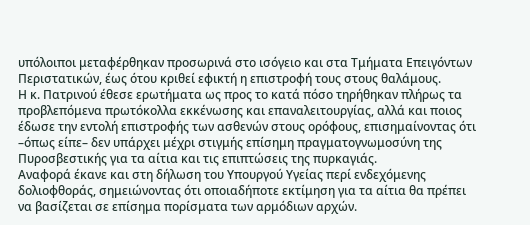υπόλοιποι μεταφέρθηκαν προσωρινά στο ισόγειο και στα Τμήματα Επειγόντων Περιστατικών, έως ότου κριθεί εφικτή η επιστροφή τους στους θαλάμους.
Η κ. Πατρινού έθεσε ερωτήματα ως προς το κατά πόσο τηρήθηκαν πλήρως τα προβλεπόμενα πρωτόκολλα εκκένωσης και επαναλειτουργίας, αλλά και ποιος έδωσε την εντολή επιστροφής των ασθενών στους ορόφους, επισημαίνοντας ότι –όπως είπε– δεν υπάρχει μέχρι στιγμής επίσημη πραγματογνωμοσύνη της Πυροσβεστικής για τα αίτια και τις επιπτώσεις της πυρκαγιάς.
Αναφορά έκανε και στη δήλωση του Υπουργού Υγείας περί ενδεχόμενης δολιοφθοράς, σημειώνοντας ότι οποιαδήποτε εκτίμηση για τα αίτια θα πρέπει να βασίζεται σε επίσημα πορίσματα των αρμόδιων αρχών.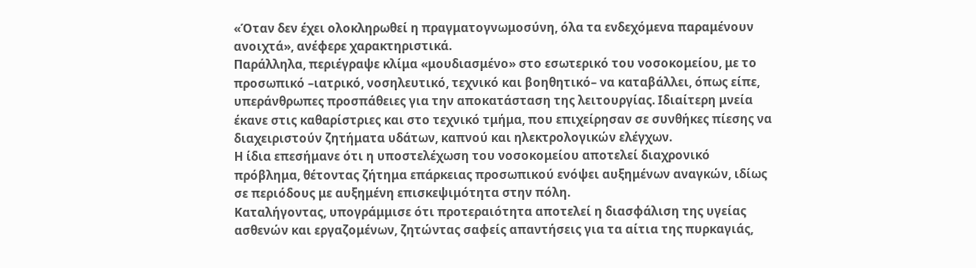«Όταν δεν έχει ολοκληρωθεί η πραγματογνωμοσύνη, όλα τα ενδεχόμενα παραμένουν ανοιχτά», ανέφερε χαρακτηριστικά.
Παράλληλα, περιέγραψε κλίμα «μουδιασμένο» στο εσωτερικό του νοσοκομείου, με το προσωπικό –ιατρικό, νοσηλευτικό, τεχνικό και βοηθητικό– να καταβάλλει, όπως είπε, υπεράνθρωπες προσπάθειες για την αποκατάσταση της λειτουργίας. Ιδιαίτερη μνεία έκανε στις καθαρίστριες και στο τεχνικό τμήμα, που επιχείρησαν σε συνθήκες πίεσης να διαχειριστούν ζητήματα υδάτων, καπνού και ηλεκτρολογικών ελέγχων.
Η ίδια επεσήμανε ότι η υποστελέχωση του νοσοκομείου αποτελεί διαχρονικό πρόβλημα, θέτοντας ζήτημα επάρκειας προσωπικού ενόψει αυξημένων αναγκών, ιδίως σε περιόδους με αυξημένη επισκεψιμότητα στην πόλη.
Καταλήγοντας, υπογράμμισε ότι προτεραιότητα αποτελεί η διασφάλιση της υγείας ασθενών και εργαζομένων, ζητώντας σαφείς απαντήσεις για τα αίτια της πυρκαγιάς,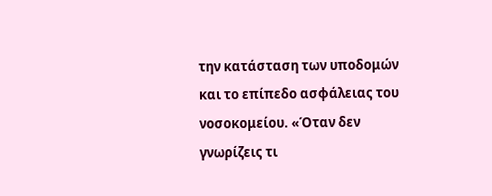την κατάσταση των υποδομών και το επίπεδο ασφάλειας του νοσοκομείου. «Όταν δεν γνωρίζεις τι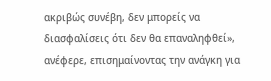ακριβώς συνέβη, δεν μπορείς να διασφαλίσεις ότι δεν θα επαναληφθεί», ανέφερε, επισημαίνοντας την ανάγκη για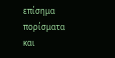επίσημα πορίσματα και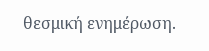θεσμική ενημέρωση.